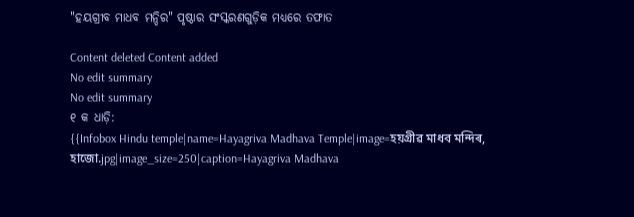"ହୟଗ୍ରୀବ ମାଧବ ମନ୍ଦିର" ପୃଷ୍ଠାର ସଂସ୍କରଣ‌ଗୁଡ଼ିକ ମଧ୍ୟରେ ତଫାତ

Content deleted Content added
No edit summary
No edit summary
୧ କ ଧାଡ଼ି:
{{Infobox Hindu temple|name=Hayagriva Madhava Temple|image=হয়গ্ৰীৱ মাধব মন্দিৰ, হাজো.jpg|image_size=250|caption=Hayagriva Madhava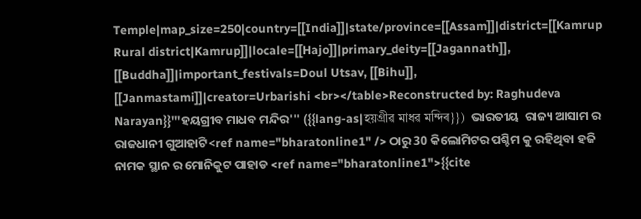Temple|map_size=250|country=[[India]]|state/province=[[Assam]]|district=[[Kamrup Rural district|Kamrup]]|locale=[[Hajo]]|primary_deity=[[Jagannath]], [[Buddha]]|important_festivals=Doul Utsav, [[Bihu]], [[Janmastami]]|creator=Urbarishi <br></table>Reconstructed by: Raghudeva Narayan}}'''ହୟଗ୍ରୀବ ମାଧବ ମନ୍ଦିର''' ({{lang-as|হয়গ্ৰীৱ মাধৱ মন্দিৰ}})  ଭାରତୀୟ  ରାଜ୍ୟ ଆସାମ ର ରାଜଧାନୀ ଗୁଆହାଟି<ref name="bharatonline1" /> ଠାରୁ 30 କିଲୋମିଟର ପଶ୍ଚିମ କୁ ରହିଥିବା ହଜି ନାମକ ସ୍ଥାନ ର ମୋନିକୁଟ ପାହାଡ <ref name="bharatonline1">{{cite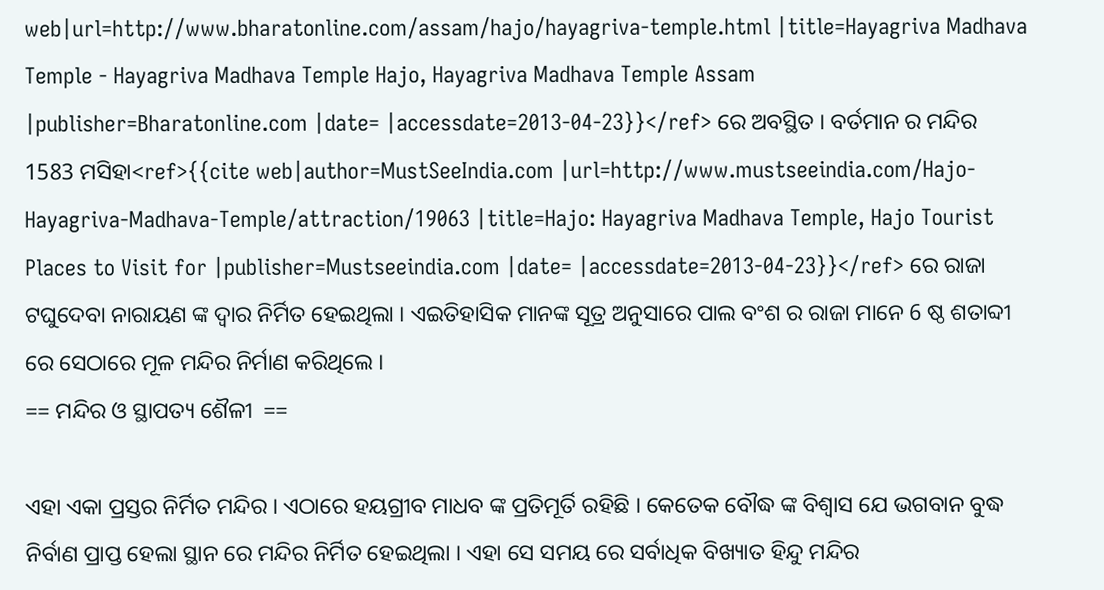web|url=http://www.bharatonline.com/assam/hajo/hayagriva-temple.html |title=Hayagriva Madhava Temple - Hayagriva Madhava Temple Hajo, Hayagriva Madhava Temple Assam |publisher=Bharatonline.com |date= |accessdate=2013-04-23}}</ref> ରେ ଅବସ୍ଥିତ । ବର୍ତମାନ ର ମନ୍ଦିର 1583 ମସିହା<ref>{{cite web|author=MustSeeIndia.com |url=http://www.mustseeindia.com/Hajo-Hayagriva-Madhava-Temple/attraction/19063 |title=Hajo: Hayagriva Madhava Temple, Hajo Tourist Places to Visit for |publisher=Mustseeindia.com |date= |accessdate=2013-04-23}}</ref> ରେ ରାଜା ଟଘୁଦେବା ନାରାୟଣ ଙ୍କ ଦ୍ଵାର ନିର୍ମିତ ହେଇଥିଲା । ଏଇତିହାସିକ ମାନଙ୍କ ସୂତ୍ର ଅନୁସାରେ ପାଲ ବଂଶ ର ରାଜା ମାନେ 6 ଷ୍ଠ ଶତାବ୍ଦୀ ରେ ସେଠାରେ ମୂଳ ମନ୍ଦିର ନିର୍ମାଣ କରିଥିଲେ ।
== ମନ୍ଦିର ଓ ସ୍ଥାପତ୍ୟ ଶୈଳୀ  ==

ଏହା ଏକା ପ୍ରସ୍ତର ନିର୍ମିତ ମନ୍ଦିର । ଏଠାରେ ହୟଗ୍ରୀବ ମାଧବ ଙ୍କ ପ୍ରତିମୂର୍ତି ରହିଛି । କେତେକ ବୌଦ୍ଧ ଙ୍କ ବିଶ୍ଵାସ ଯେ ଭଗବାନ ବୁଦ୍ଧ  ନିର୍ବାଣ ପ୍ରାପ୍ତ ହେଲା ସ୍ଥାନ ରେ ମନ୍ଦିର ନିର୍ମିତ ହେଇଥିଲା । ଏହା ସେ ସମୟ ରେ ସର୍ବାଧିକ ବିଖ୍ୟାତ ହିନ୍ଦୁ ମନ୍ଦିର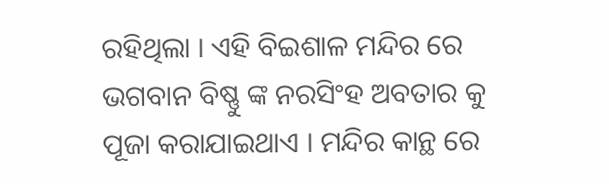ରହିଥିଲା । ଏହି ବିଇଶାଳ ମନ୍ଦିର ରେ ଭଗବାନ ବିଷ୍ଣୁ ଙ୍କ ନରସିଂହ ଅବତାର କୁ ପୂଜା କରାଯାଇଥାଏ । ମନ୍ଦିର କାନ୍ଥ ରେ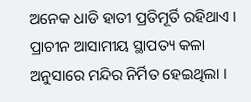ଅନେକ ଧାଡି ହାତୀ ପ୍ରତିମୂର୍ତି ରହିଥାଏ । ପ୍ରାଚୀନ ଆସାମୀୟ ସ୍ଥାପତ୍ୟ କଳା ଅନୁସାରେ ମନ୍ଦିର ନିର୍ମିତ ହେଇଥିଲା ।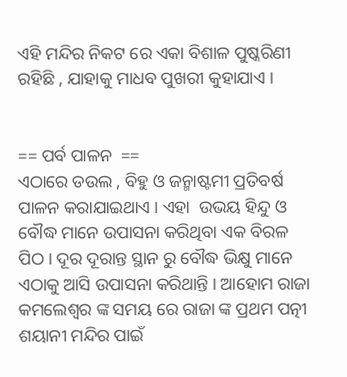ଏହି ମନ୍ଦିର ନିକଟ ରେ ଏକା ବିଶାଳ ପୁଷ୍କରିଣୀ ରହିଛି , ଯାହାକୁ ମାଧବ ପୁଖରୀ କୁହାଯାଏ ।


== ପର୍ବ ପାଳନ  ==
ଏଠାରେ ଡଉଲ , ବିହୁ ଓ ଜନ୍ମାଷ୍ଟମୀ ପ୍ରତିବର୍ଷ ପାଳନ କରାଯାଇଥାଏ । ଏହା  ଉଭୟ ହିନ୍ଦୁ ଓ ବୌଦ୍ଧ ମାନେ ଉପାସନା କରିଥିବା ଏକ ବିରଳ ପିଠ । ଦୂର ଦୂରାନ୍ତ ସ୍ଥାନ ରୁ ବୌଦ୍ଧ ଭିକ୍ଷୁ ମାନେ ଏଠାକୁ ଆସି ଉପାସନା କରିଥାନ୍ତି । ଆହୋମ ରାଜା କମଲେଶ୍ଵର ଙ୍କ ସମୟ ରେ ରାଜା ଙ୍କ ପ୍ରଥମ ପତ୍ନୀ ଶୟାନୀ ମନ୍ଦିର ପାଇଁ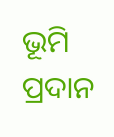ଭୂମି ପ୍ରଦାନ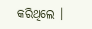କରିଥିଲେ ।